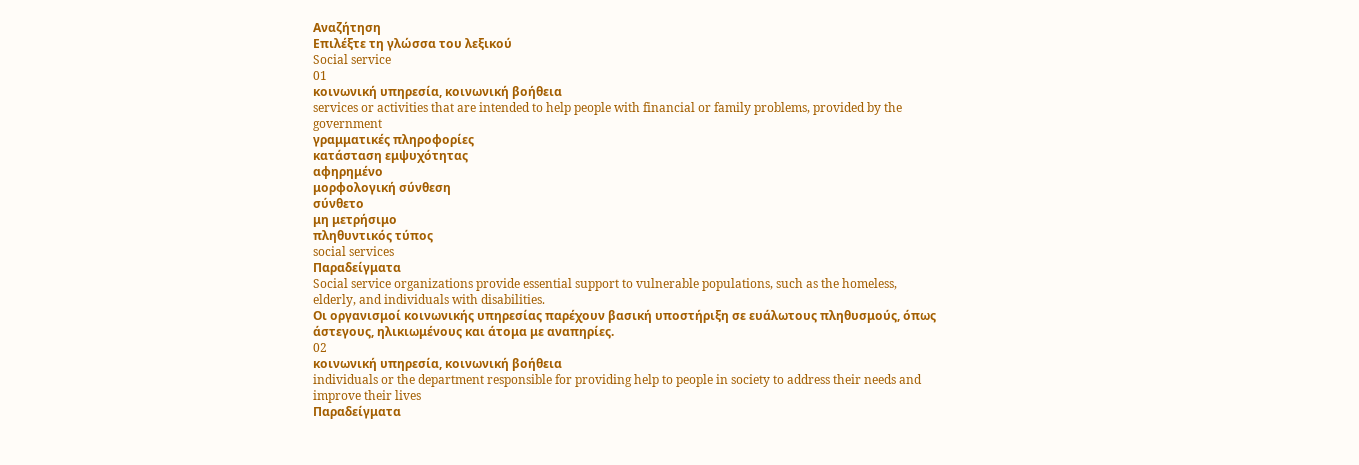Αναζήτηση
Επιλέξτε τη γλώσσα του λεξικού
Social service
01
κοινωνική υπηρεσία, κοινωνική βοήθεια
services or activities that are intended to help people with financial or family problems, provided by the government
γραμματικές πληροφορίες
κατάσταση εμψυχότητας
αφηρημένο
μορφολογική σύνθεση
σύνθετο
μη μετρήσιμο
πληθυντικός τύπος
social services
Παραδείγματα
Social service organizations provide essential support to vulnerable populations, such as the homeless, elderly, and individuals with disabilities.
Οι οργανισμοί κοινωνικής υπηρεσίας παρέχουν βασική υποστήριξη σε ευάλωτους πληθυσμούς, όπως άστεγους, ηλικιωμένους και άτομα με αναπηρίες.
02
κοινωνική υπηρεσία, κοινωνική βοήθεια
individuals or the department responsible for providing help to people in society to address their needs and improve their lives
Παραδείγματα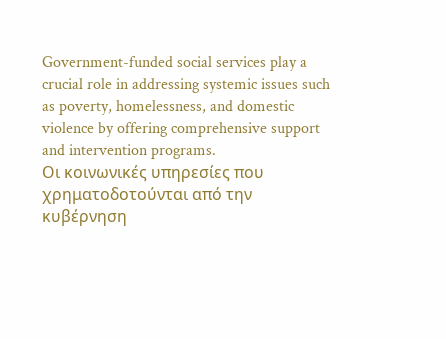Government-funded social services play a crucial role in addressing systemic issues such as poverty, homelessness, and domestic violence by offering comprehensive support and intervention programs.
Οι κοινωνικές υπηρεσίες που χρηματοδοτούνται από την κυβέρνηση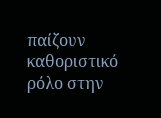παίζουν καθοριστικό ρόλο στην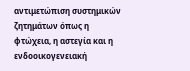αντιμετώπιση συστημικών ζητημάτων όπως η φτώχεια, η αστεγία και η ενδοοικογενειακή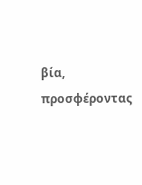βία, προσφέροντας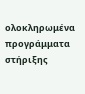ολοκληρωμένα προγράμματα στήριξης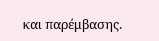και παρέμβασης.